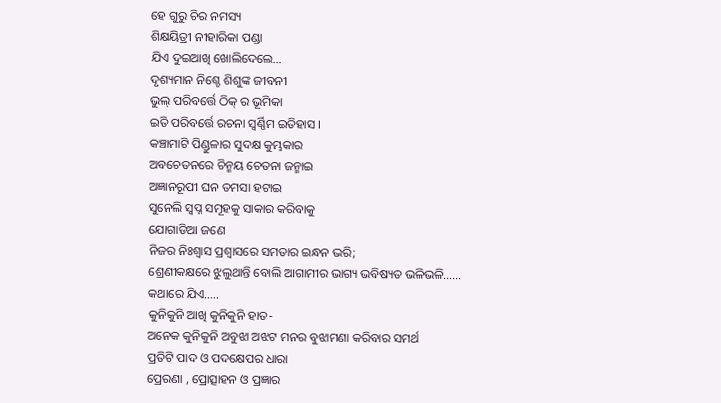ହେ ଗୁରୁ ଚିର ନମସ୍ୟ
ଶିକ୍ଷୟିତ୍ରୀ ନୀହାରିକା ପଣ୍ଡା
ଯିଏ ଦୁଇଆଖି ଖୋଲିଦେଲେ…
ଦୃଶ୍ୟମାନ ନିଶ୍ଚେ ଶିଶୁଙ୍କ ଜୀବନୀ
ଭୁଲ୍ ପରିବର୍ତ୍ତେ ଠିକ୍ ର ଭୂମିକା
ଇତି ପରିବର୍ତ୍ତେ ରଚନା ସ୍ୱର୍ଣ୍ଣିମ ଇତିହାସ ।
କଞ୍ଚାମାଟି ପିଣ୍ଡୁଳାର ସୁଦକ୍ଷ କୁମ୍ଭକାର
ଅବଚେତନରେ ଚିନ୍ମୟ ଚେତନା ଜନ୍ମାଇ
ଅଜ୍ଞାନରୂପୀ ଘନ ତମସା ହଟାଇ
ସୁନେଲି ସ୍ୱପ୍ନ ସମୂହକୁ ସାକାର କରିବାକୁ
ଯୋଗାଡିଆ ଜଣେ
ନିଜର ନିଃଶ୍ବାସ ପ୍ରଶ୍ୱାସରେ ସମତାର ଇନ୍ଧନ ଭରି;
ଶ୍ରେଣୀକକ୍ଷରେ ଝୁଲୁଥାନ୍ତି ବୋଲି ଆଗାମୀର ଭାଗ୍ୟ ଭବିଷ୍ୟତ ଭଳିଭଳି……
କଥାରେ ଯିଏ…..
କୁନିକୁନି ଆଖି କୁନିକୁନି ହାତ-
ଅନେକ କୁନିକୁନି ଅବୁଝା ଅଝଟ ମନର ବୁଝାମଣା କରିବାର ସମର୍ଥ
ପ୍ରତିଟି ପାଦ ଓ ପଦକ୍ଷେପର ଧାରା
ପ୍ରେରଣା , ପ୍ରୋତ୍ସାହନ ଓ ପ୍ରଜ୍ଞାର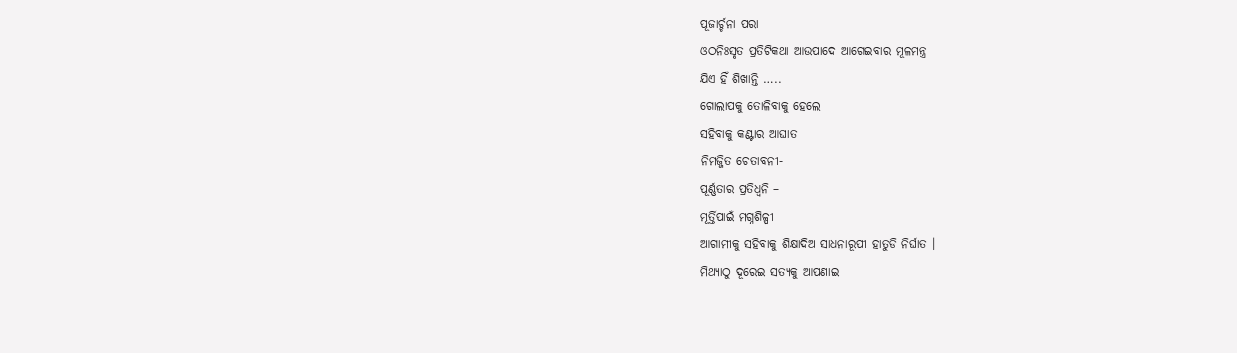ପୂଜାର୍ଚ୍ଚନା ପରା
ଓଠନିଃସୃତ ପ୍ରତିଟିକଥା ଆଉପାଦେ ଆଗେଇବାର ମୂଳମନ୍ତ୍ର
ଯିଏ ହିଁ ଶିଖାନ୍ତି …..
ଗୋଲାପକୁ ତୋଳିବାକୁ ହେଲେ
ସହିବାକୁ କଣ୍ଟାର ଆଘାତ
ନିମଜ୍ଜିତ ଚେତାବନୀ-
ପୂର୍ଣ୍ଣତାର ପ୍ରତିଧ୍ବନି –
ମୂର୍ତ୍ତିପାଇଁ ମଗ୍ନଶିଳ୍ପୀ
ଆଗାମୀକୁ ସହିବାକୁ ଶିକ୍ଷାଦିଅ ସାଧନାରୂପୀ ହାତୁଡି ନିର୍ଘାତ ।
ମିଥ୍ୟାଠୁ ଦୂରେଇ ସତ୍ୟକୁ ଆପଣାଇ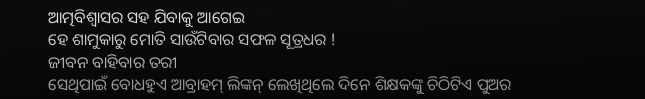ଆତ୍ମବିଶ୍ଵାସର ସହ ଯିବାକୁ ଆଗେଇ
ହେ ଶାମୁକାରୁ ମୋତି ସାଉଁଟିବାର ସଫଳ ସୂତ୍ରଧର !
ଜୀବନ ବାହିବାର ତରୀ
ସେଥିପାଇଁ ବୋଧହୁଏ ଆବ୍ରାହମ୍ ଲିଙ୍କନ୍ ଲେଖିଥିଲେ ଦିନେ ଶିକ୍ଷକଙ୍କୁ ଚିଠିଟିଏ ପୁଅର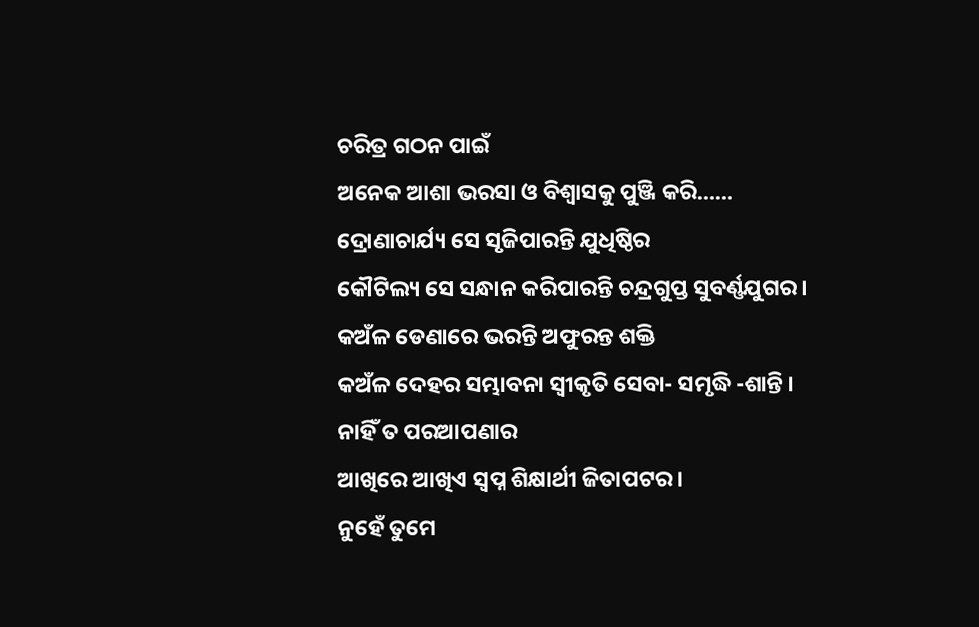ଚରିତ୍ର ଗଠନ ପାଇଁ
ଅନେକ ଆଶା ଭରସା ଓ ବିଶ୍ବାସକୁ ପୁଞ୍ଜି କରି……
ଦ୍ରୋଣାଚାର୍ଯ୍ୟ ସେ ସୃଜିପାରନ୍ତି ଯୁଧିଷ୍ଠିର
କୌଟିଲ୍ୟ ସେ ସନ୍ଧାନ କରିପାରନ୍ତି ଚନ୍ଦ୍ରଗୁପ୍ତ ସୁବର୍ଣ୍ଣଯୁଗର।
କଅଁଳ ଡେଣାରେ ଭରନ୍ତି ଅଫୁରନ୍ତ ଶକ୍ତି
କଅଁଳ ଦେହର ସମ୍ଭାବନା ସ୍ୱୀକୃତି ସେବା- ସମୃଦ୍ଧି -ଶାନ୍ତି ।
ନାହିଁ ତ ପରଆପଣାର
ଆଖିରେ ଆଖିଏ ସ୍ୱପ୍ନ ଶିକ୍ଷାର୍ଥୀ ଜିତାପଟର।
ନୁହେଁ ତୁମେ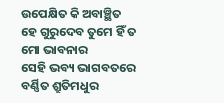ଉପେକ୍ଷିତ କି ଅବାଞ୍ଛିତ
ହେ ଗୁରୁଦେବ ତୁମେ ହିଁ ତ ମୋ ଭାବନାର
ସେହି ଭବ୍ୟ ଭାଗବତରେ ବର୍ଣ୍ଣିତ ଶ୍ରୁତିମଧୁର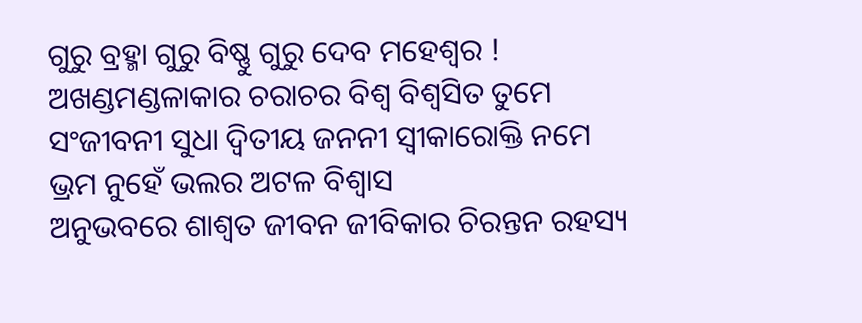ଗୁରୁ ବ୍ରହ୍ମା ଗୁରୁ ବିଷ୍ଣୁ ଗୁରୁ ଦେବ ମହେଶ୍ଵର !
ଅଖଣ୍ଡମଣ୍ଡଳାକାର ଚରାଚର ବିଶ୍ବ ବିଶ୍ବସିତ ତୁମେ
ସଂଜୀବନୀ ସୁଧା ଦ୍ୱିତୀୟ ଜନନୀ ସ୍ୱୀକାରୋକ୍ତି ନମେ
ଭ୍ରମ ନୁହେଁ ଭଲର ଅଟଳ ବିଶ୍ବାସ
ଅନୁଭବରେ ଶାଶ୍ବତ ଜୀବନ ଜୀବିକାର ଚିରନ୍ତନ ରହସ୍ୟ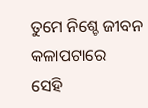ତୁମେ ନିଶ୍ଚେ ଜୀବନ କଳାପଟାରେ
ସେହି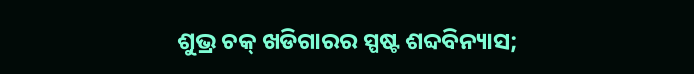ଶୁଭ୍ର ଚକ୍ ଖଡିଗାରର ସ୍ପଷ୍ଟ ଶବ୍ଦବିନ୍ୟାସ;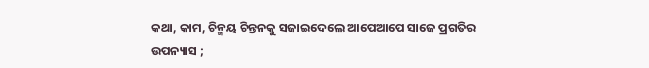କଥା, କାମ, ଚିନ୍ମୟ ଚିନ୍ତନକୁ ସଜାଇଦେଲେ ଆପେଆପେ ସାଜେ ପ୍ରଗତିର ଉପନ୍ୟାସ ;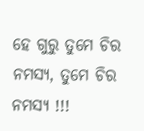ହେ ଗୁରୁ ତୁମେ ଚିର ନମସ୍ୟ, ତୁମେ ଚିର ନମସ୍ୟ !!!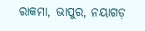ରାକମା, ଭାପୁର, ନୟାଗଡ଼